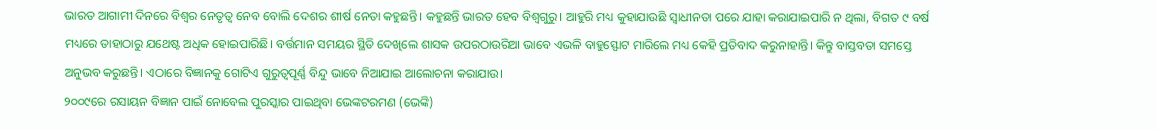ଭାରତ ଆଗାମୀ ଦିନରେ ବିଶ୍ୱର ନେତୃତ୍ୱ ନେବ ବୋଲି ଦେଶର ଶୀର୍ଷ ନେତା କହୁଛନ୍ତି। କହୁଛନ୍ତି ଭାରତ ହେବ ବିଶ୍ୱଗୁରୁ। ଆହୁରି ମଧ୍ୟ କୁହାଯାଉଛି ସ୍ୱାଧୀନତା ପରେ ଯାହା କରାଯାଇପାରି ନ ଥିଲା, ବିଗତ ୯ ବର୍ଷ ମଧ୍ୟରେ ତାହାଠାରୁ ଯଥେଷ୍ଟ ଅଧିକ ହୋଇପାରିଛି। ବର୍ତ୍ତମାନ ସମୟର ସ୍ଥିତି ଦେଖିଲେ ଶାସକ ଉପରଠାଉରିଆ ଭାବେ ଏଭଳି ବାହୁସ୍ଫୋଟ ମାରିଲେ ମଧ୍ୟ କେହି ପ୍ରତିବାଦ କରୁନାହାନ୍ତି। କିନ୍ତୁ ବାସ୍ତବତା ସମସ୍ତେ ଅନୁଭବ କରୁଛନ୍ତି। ଏଠାରେ ବିଜ୍ଞାନକୁ ଗୋଟିଏ ଗୁରୁତ୍ୱପୂର୍ଣ୍ଣ ବିନ୍ଦୁ ଭାବେ ନିଆଯାଇ ଆଲୋଚନା କରାଯାଉ।
୨୦୦୯ରେ ରସାୟନ ବିଜ୍ଞାନ ପାଇଁ ନୋବେଲ ପୁରସ୍କାର ପାଇଥିବା ଭେଙ୍କଟରମଣ (ଭେଙ୍କି)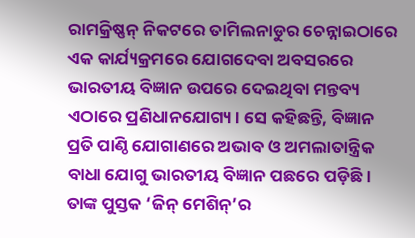ରାମକ୍ରିଷ୍ଣନ୍ ନିକଟରେ ତାମିଲନାଡୁର ଚେନ୍ନାଇଠାରେ ଏକ କାର୍ଯ୍ୟକ୍ରମରେ ଯୋଗଦେବା ଅବସରରେ ଭାରତୀୟ ବିଜ୍ଞାନ ଉପରେ ଦେଇଥିବା ମନ୍ତବ୍ୟ ଏଠାରେ ପ୍ରଣିଧାନଯୋଗ୍ୟ। ସେ କହିଛନ୍ତି, ବିଜ୍ଞାନ ପ୍ରତି ପାଣ୍ଠି ଯୋଗାଣରେ ଅଭାବ ଓ ଅମଲାତାନ୍ତ୍ରିକ ବାଧା ଯୋଗୁ ଭାରତୀୟ ବିଜ୍ଞାନ ପଛରେ ପଡ଼ିଛି। ତାଙ୍କ ପୁସ୍ତକ ‘ଜିନ୍ ମେଶିନ୍’ର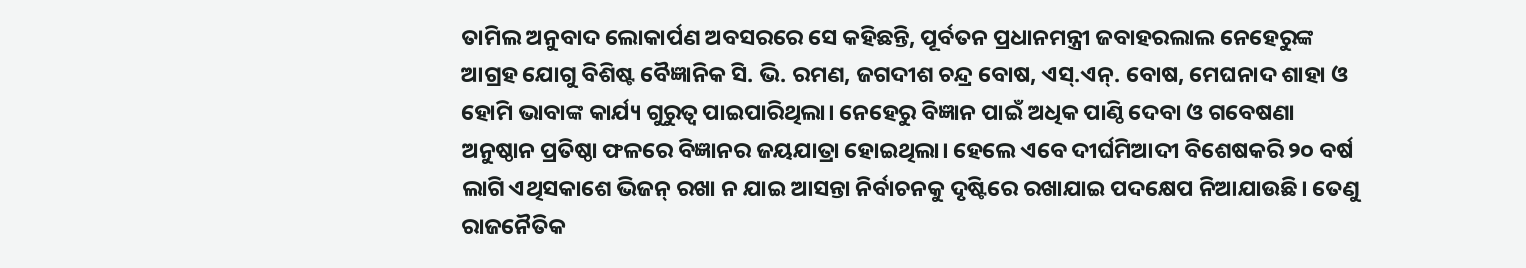ତାମିଲ ଅନୁବାଦ ଲୋକାର୍ପଣ ଅବସରରେ ସେ କହିଛନ୍ତି, ପୂର୍ବତନ ପ୍ରଧାନମନ୍ତ୍ରୀ ଜବାହରଲାଲ ନେହେରୁଙ୍କ ଆଗ୍ରହ ଯୋଗୁ ବିଶିଷ୍ଟ ବୈଜ୍ଞାନିକ ସି. ଭି. ରମଣ, ଜଗଦୀଶ ଚନ୍ଦ୍ର ବୋଷ, ଏସ୍.ଏନ୍. ବୋଷ, ମେଘନାଦ ଶାହା ଓ ହୋମି ଭାବାଙ୍କ କାର୍ଯ୍ୟ ଗୁରୁତ୍ୱ ପାଇପାରିଥିଲା। ନେହେରୁ ବିଜ୍ଞାନ ପାଇଁ ଅଧିକ ପାଣ୍ଠି ଦେବା ଓ ଗବେଷଣା ଅନୁଷ୍ଠାନ ପ୍ରତିଷ୍ଠା ଫଳରେ ବିଜ୍ଞାନର ଜୟଯାତ୍ରା ହୋଇଥିଲା। ହେଲେ ଏବେ ଦୀର୍ଘମିଆଦୀ ବିଶେଷକରି ୨୦ ବର୍ଷ ଲାଗି ଏଥିସକାଶେ ଭିଜନ୍ ରଖା ନ ଯାଇ ଆସନ୍ତା ନିର୍ବାଚନକୁ ଦୃଷ୍ଟିରେ ରଖାଯାଇ ପଦକ୍ଷେପ ନିଆଯାଉଛି। ତେଣୁ ରାଜନୈତିକ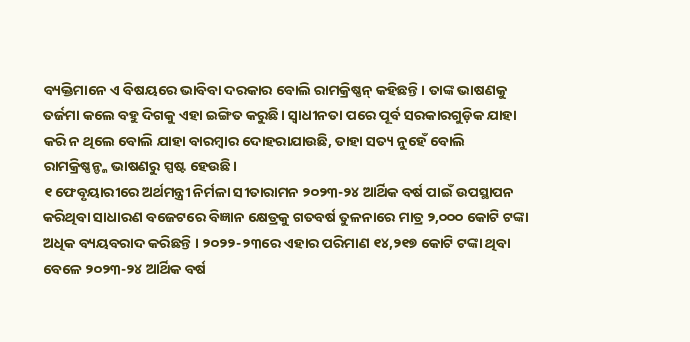ବ୍ୟକ୍ତିମାନେ ଏ ବିଷୟରେ ଭାବିବା ଦରକାର ବୋଲି ରାମକ୍ରିଷ୍ଣନ୍ କହିଛନ୍ତି। ତାଙ୍କ ଭାଷଣକୁ ତର୍ଜମା କଲେ ବହୁ ଦିଗକୁ ଏହା ଇଙ୍ଗିତ କରୁଛି। ସ୍ବାଧୀନତା ପରେ ପୂର୍ବ ସରକାରଗୁଡ଼ିକ ଯାହା କରି ନ ଥିଲେ ବୋଲି ଯାହା ବାରମ୍ବାର ଦୋହରାଯାଉଛି, ତାହା ସତ୍ୟ ନୁହେଁ ବୋଲି ରାମକ୍ରିଷ୍ଣନ୍ଙ୍କ ଭାଷଣରୁ ସ୍ପଷ୍ଟ ହେଉଛି।
୧ ଫେବୃୟାରୀରେ ଅର୍ଥମନ୍ତ୍ରୀ ନିର୍ମଳା ସୀତାରାମନ ୨୦୨୩-୨୪ ଆର୍ଥିକ ବର୍ଷ ପାଇଁ ଉପସ୍ଥାପନ କରିଥିବା ସାଧାରଣ ବଜେଟରେ ବିଜ୍ଞାନ କ୍ଷେତ୍ରକୁ ଗତବର୍ଷ ତୁଳନାରେ ମାତ୍ର ୨,୦୦୦ କୋଟି ଟଙ୍କା ଅଧିକ ବ୍ୟୟବରାଦ କରିଛନ୍ତି । ୨୦୨୨-୨୩ରେ ଏହାର ପରିମାଣ ୧୪,୨୧୭ କୋଟି ଟଙ୍କା ଥିବା ବେଳେ ୨୦୨୩-୨୪ ଆର୍ଥିକ ବର୍ଷ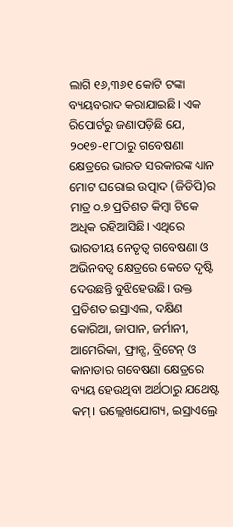ଲାଗି ୧୬,୩୬୧ କୋଟି ଟଙ୍କା ବ୍ୟୟବରାଦ କରାଯାଇଛି। ଏକ ରିପୋର୍ଟରୁ ଜଣାପଡ଼ିଛି ଯେ, ୨୦୧୭-୧୮ଠାରୁ ଗବେଷଣା କ୍ଷେତ୍ରରେ ଭାରତ ସରକାରଙ୍କ ଧ୍ୟାନ ମୋଟ ଘରୋଇ ଉତ୍ପାଦ (ଜିଡିପି)ର ମାତ୍ର ୦.୭ ପ୍ରତିଶତ କିମ୍ବା ଟିକେ ଅଧିକ ରହିଆସିଛି। ଏଥିରେ ଭାରତୀୟ ନେତୃତ୍ୱ ଗବେଷଣା ଓ ଅଭିନବତ୍ୱ କ୍ଷେତ୍ରରେ କେତେ ଦୃଷ୍ଟି ଦେଉଛନ୍ତି ବୁଝିହେଉଛି। ଉକ୍ତ ପ୍ରତିଶତ ଇସ୍ରାଏଲ, ଦକ୍ଷିଣ କୋରିଆ, ଜାପାନ, ଜର୍ମାନୀ, ଆମେରିକା, ଫ୍ରାନ୍ସ, ବ୍ରିଟେନ୍ ଓ କାନାଡାର ଗବେଷଣା କ୍ଷେତ୍ରରେ ବ୍ୟୟ ହେଉଥିବା ଅର୍ଥଠାରୁ ଯଥେଷ୍ଟ କମ୍। ଉଲ୍ଲେଖଯୋଗ୍ୟ, ଇସ୍ରାଏଲ୍ରେ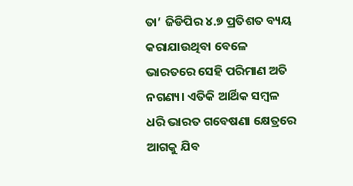ତା’ ଜିଡିପିର ୪.୭ ପ୍ରତିଶତ ବ୍ୟୟ କରାଯାଉଥିବା ବେଳେ ଭାରତରେ ସେହି ପରିମାଣ ଅତି ନଗଣ୍ୟ। ଏତିକି ଆର୍ଥିକ ସମ୍ବଳ ଧରି ଭାରତ ଗବେଷଣା କ୍ଷେତ୍ରରେ ଆଗକୁ ଯିବ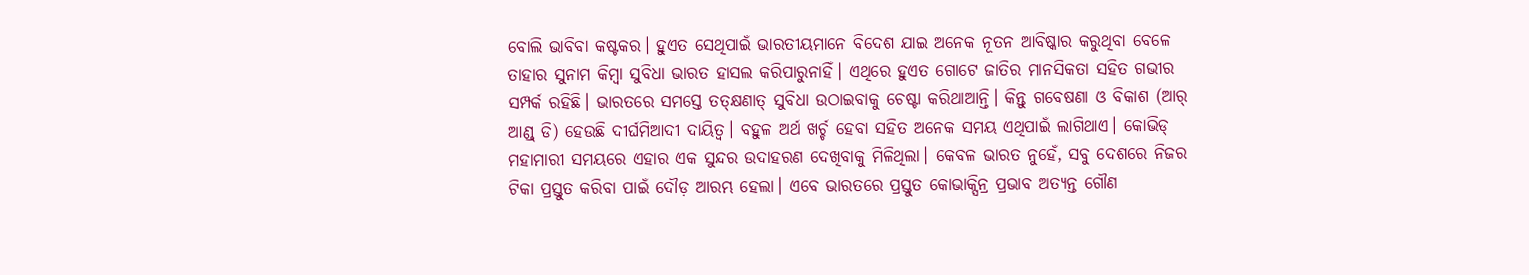ବୋଲି ଭାବିବା କଷ୍ଟକର। ହୁଏତ ସେଥିପାଇଁ ଭାରତୀୟମାନେ ବିଦେଶ ଯାଇ ଅନେକ ନୂତନ ଆବିଷ୍କାର କରୁଥିବା ବେଳେ ତାହାର ସୁନାମ କିମ୍ବା ସୁବିଧା ଭାରତ ହାସଲ କରିପାରୁନାହିଁ। ଏଥିରେ ହୁଏତ ଗୋଟେ ଜାତିର ମାନସିକତା ସହିତ ଗଭୀର ସମ୍ପର୍କ ରହିଛି। ଭାରତରେ ସମସ୍ତେ ତତ୍କ୍ଷଣାତ୍ ସୁବିଧା ଉଠାଇବାକୁ ଚେଷ୍ଟା କରିଥାଆନ୍ତି। କିନ୍ତୁ ଗବେଷଣା ଓ ବିକାଶ (ଆର୍ ଆଣ୍ଡ୍ ଡି) ହେଉଛି ଦୀର୍ଘମିଆଦୀ ଦାୟିତ୍ୱ। ବହୁଳ ଅର୍ଥ ଖର୍ଚ୍ଚ ହେବା ସହିତ ଅନେକ ସମୟ ଏଥିପାଇଁ ଲାଗିଥାଏ। କୋଭିଡ୍ ମହାମାରୀ ସମୟରେ ଏହାର ଏକ ସୁନ୍ଦର ଉଦାହରଣ ଦେଖିବାକୁ ମିଳିଥିଲା। କେବଳ ଭାରତ ନୁହେଁ, ସବୁ ଦେଶରେ ନିଜର ଟିକା ପ୍ରସ୍ତୁତ କରିବା ପାଇଁ ଦୌଡ଼ ଆରମ୍ଭ ହେଲା। ଏବେ ଭାରତରେ ପ୍ରସ୍ତୁତ କୋଭାକ୍ସିନ୍ର ପ୍ରଭାବ ଅତ୍ୟନ୍ତ ଗୌଣ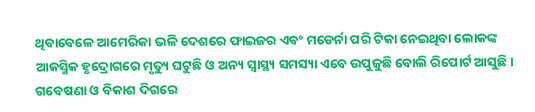ଥିବାବେଳେ ଆମେରିକା ଭଳି ଦେଶରେ ଫାଇଜର ଏବଂ ମଡେର୍ନା ପରି ଟିକା ନେଇଥିବା ଲୋକଙ୍କ ଆକସ୍ମିକ ହୃଦ୍ରୋଗରେ ମୃତ୍ୟୁ ଘଟୁଛି ଓ ଅନ୍ୟ ସ୍ବାସ୍ଥ୍ୟ ସମସ୍ୟା ଏବେ ଉପୁଜୁଛି ବୋଲି ରିପୋର୍ଟ ଆସୁଛି। ଗବେଷଣା ଓ ବିକାଶ ଦିଗରେ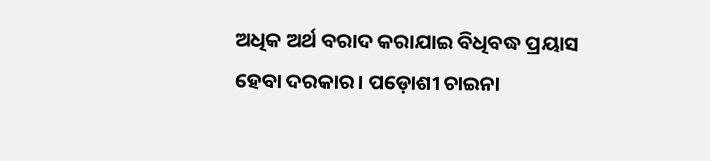ଅଧିକ ଅର୍ଥ ବରାଦ କରାଯାଇ ବିଧିବଦ୍ଧ ପ୍ରୟାସ ହେବା ଦରକାର। ପଡ଼ୋଶୀ ଚାଇନା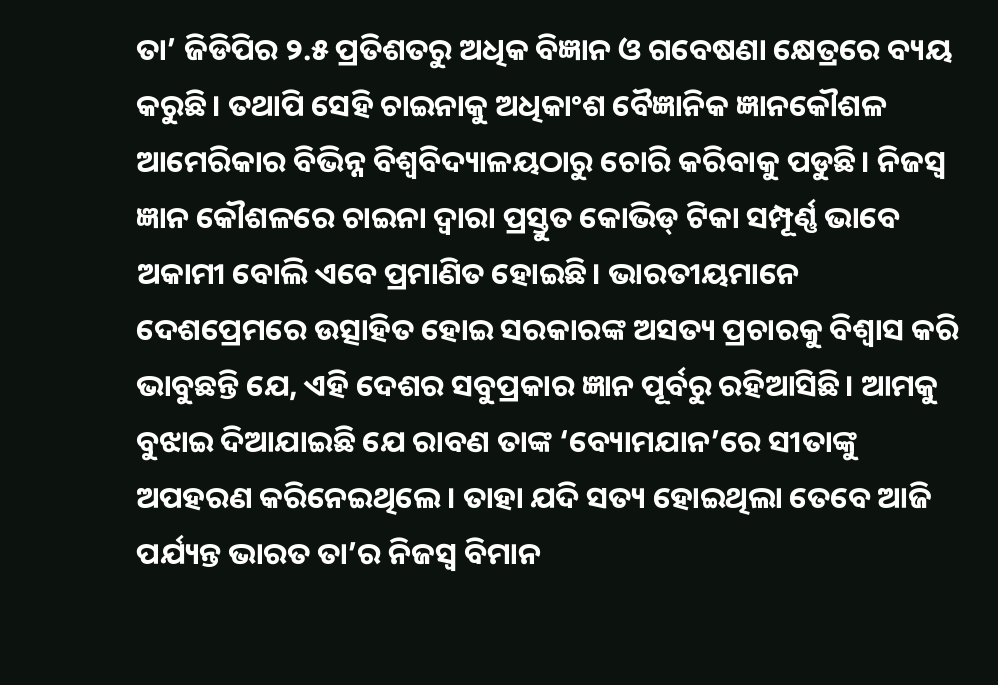ତା’ ଜିଡିପିର ୨.୫ ପ୍ରତିଶତରୁ ଅଧିକ ବିଜ୍ଞାନ ଓ ଗବେଷଣା କ୍ଷେତ୍ରରେ ବ୍ୟୟ କରୁଛି। ତଥାପି ସେହି ଚାଇନାକୁ ଅଧିକାଂଶ ବୈଜ୍ଞାନିକ ଜ୍ଞାନକୌଶଳ ଆମେରିକାର ବିଭିନ୍ନ ବିଶ୍ୱବିଦ୍ୟାଳୟଠାରୁ ଚୋରି କରିବାକୁ ପଡୁଛି। ନିଜସ୍ବ ଜ୍ଞାନ କୌଶଳରେ ଚାଇନା ଦ୍ୱାରା ପ୍ରସ୍ତୁତ କୋଭିଡ୍ ଟିକା ସମ୍ପୂର୍ଣ୍ଣ ଭାବେ ଅକାମୀ ବୋଲି ଏବେ ପ୍ରମାଣିତ ହୋଇଛି। ଭାରତୀୟମାନେ ଦେଶପ୍ରେମରେ ଉତ୍ସାହିତ ହୋଇ ସରକାରଙ୍କ ଅସତ୍ୟ ପ୍ରଚାରକୁ ବିଶ୍ୱାସ କରି ଭାବୁଛନ୍ତି ଯେ, ଏହି ଦେଶର ସବୁପ୍ରକାର ଜ୍ଞାନ ପୂର୍ବରୁ ରହିଆସିଛି। ଆମକୁ ବୁଝାଇ ଦିଆଯାଇଛି ଯେ ରାବଣ ତାଙ୍କ ‘ବ୍ୟୋମଯାନ’ରେ ସୀତାଙ୍କୁ ଅପହରଣ କରିନେଇଥିଲେ। ତାହା ଯଦି ସତ୍ୟ ହୋଇଥିଲା ତେବେ ଆଜି ପର୍ଯ୍ୟନ୍ତ ଭାରତ ତା’ର ନିଜସ୍ବ ବିମାନ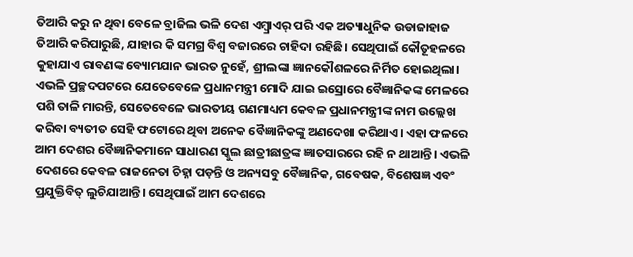ତିଆରି କରୁ ନ ଥିବା ବେଳେ ବ୍ରାଜିଲ ଭଳି ଦେଶ ଏମ୍ବ୍ରାଏର୍ ପରି ଏକ ଅତ୍ୟାଧୁନିକ ଉଡାଜାହାଜ ତିଆରି କରିପାରୁଛି, ଯାହାର କି ସମଗ୍ର ବିଶ୍ୱ ବଜାରରେ ଚାହିଦା ରହିଛି। ସେଥିପାଇଁ କୌତୂହଳରେ କୁହାଯାଏ ରାବଣଙ୍କ ବ୍ୟୋମଯାନ ଭାରତ ନୁହେଁ, ଶ୍ରୀଲଙ୍କା ଜ୍ଞାନକୌଶଳରେ ନିର୍ମିତ ହୋଇଥିଲା।
ଏଭଳି ପ୍ରଚ୍ଛଦପଟରେ ଯେତେବେଳେ ପ୍ରଧାନମନ୍ତ୍ରୀ ମୋଦି ଯାଇ ଇସ୍ରୋରେ ବୈଜ୍ଞାନିକଙ୍କ ମେଳରେ ପଶି ତାଳି ମାରନ୍ତି, ସେତେବେଳେ ଭାରତୀୟ ଗଣମାଧ୍ୟମ କେବଳ ପ୍ରଧାନମନ୍ତ୍ରୀଙ୍କ ନାମ ଉଲ୍ଲେଖ କରିବା ବ୍ୟତୀତ ସେହି ଫଟୋରେ ଥିବା ଅନେକ ବୈଜ୍ଞାନିକଙ୍କୁ ଅଣଦେଖା କରିଥାଏ। ଏହା ଫଳରେ ଆମ ଦେଶର ବୈଜ୍ଞାନିକମାନେ ସାଧାରଣ ସ୍କୁଲ ଛାତ୍ରୀଛାତ୍ରଙ୍କ ଜ୍ଞାତସାରରେ ରହି ନ ଥାଆନ୍ତି। ଏଭଳି ଦେଶରେ କେବଳ ରାଜନେତା ଚିହ୍ନା ପଡ଼ନ୍ତି ଓ ଅନ୍ୟସବୁ ବୈଜ୍ଞାନିକ, ଗବେଷକ, ବିଶେଷଜ୍ଞ ଏବଂ ପ୍ରଯୁକ୍ତିବିତ୍ ଲୁଚିଯାଆନ୍ତି। ସେଥିପାଇଁ ଆମ ଦେଶରେ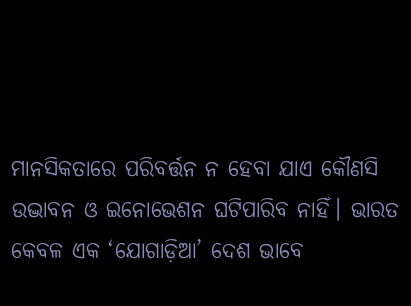ମାନସିକତାରେ ପରିବର୍ତ୍ତନ ନ ହେବା ଯାଏ କୌଣସି ଉଦ୍ଭାବନ ଓ ଇନୋଭେଶନ ଘଟିପାରିବ ନାହିଁ। ଭାରତ କେବଳ ଏକ ‘ଯୋଗାଡ଼ିଆ’ ଦେଶ ଭାବେ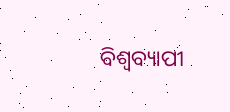ବିଶ୍ୱବ୍ୟାପୀ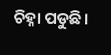ଚିହ୍ନା ପଡୁଛି।